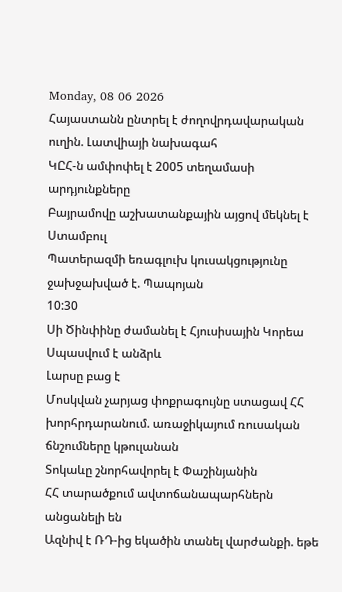Monday, 08 06 2026
Հայաստանն ընտրել է ժողովրդավարական ուղին. Լատվիայի նախագահ
ԿԸՀ-ն ամփոփել է 2005 տեղամասի արդյունքները
Բայրամովը աշխատանքային այցով մեկնել է Ստամբուլ
Պատերազմի եռագլուխ կուսակցությունը ջախջախված է. Պապոյան
10:30
Սի Ծինփինը ժամանել է Հյուսիսային Կորեա
Սպասվում է անձրև
Լարսը բաց է
Մոսկվան չարյաց փոքրագույնը ստացավ ՀՀ խորհրդարանում. առաջիկայում ռուսական ճնշումները կթուլանան
Տոկաևը շնորհավորել է Փաշինյանին
ՀՀ տարածքում ավտոճանապարհներն անցանելի են
Ազնիվ է ՌԴ-ից եկածին տանել վարժանքի. եթե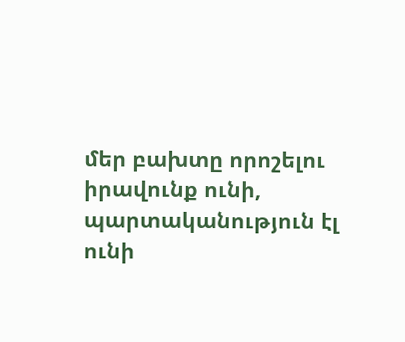մեր բախտը որոշելու իրավունք ունի, պարտականություն էլ ունի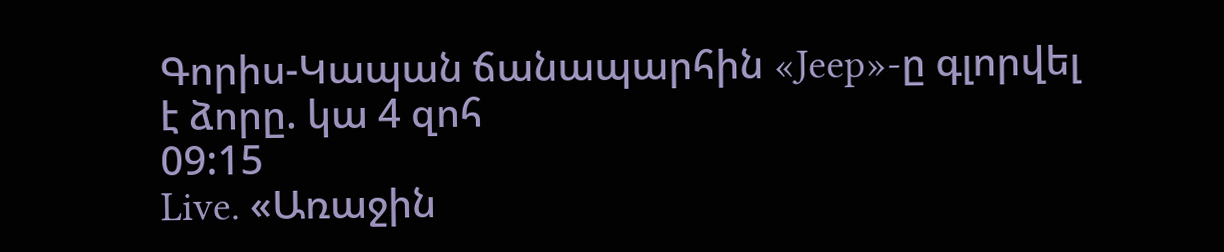Գորիս-Կապան ճանապարհին «Jeep»-ը գլորվել է ձորը. կա 4 զոհ
09:15
Live. «Առաջին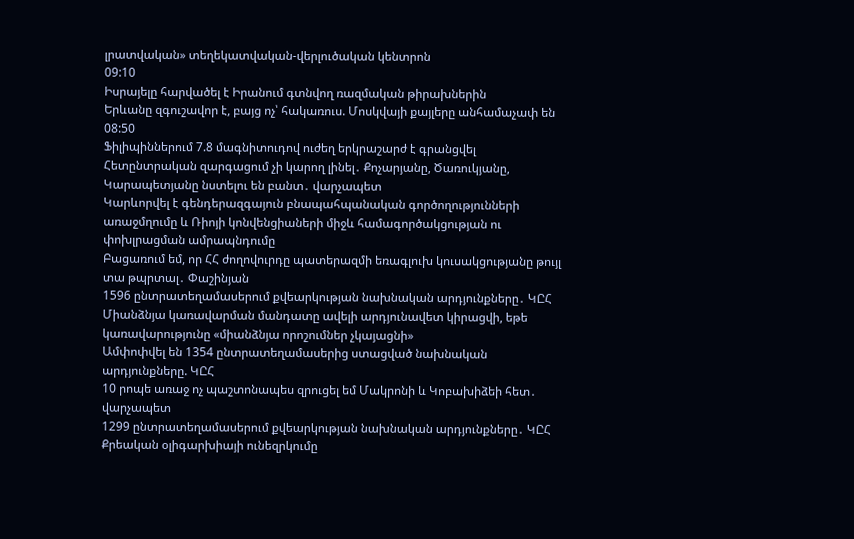լրատվական» տեղեկատվական-վերլուծական կենտրոն
09:10
Իսրայելը հարվածել է Իրանում գտնվող ռազմական թիրախներին
Երևանը զգուշավոր է, բայց ոչ՝ հակառուս. Մոսկվայի քայլերը անհամաչափ են
08:50
Ֆիլիպիններում 7.8 մագնիտուդով ուժեղ երկրաշարժ է գրանցվել
Հետընտրական զարգացում չի կարող լինել․ Քոչարյանը, Ծառուկյանը, Կարապետյանը նստելու են բանտ․ վարչապետ
Կարևորվել է գենդերազգայուն բնապահպանական գործողությունների առաջմղումը և Ռիոյի կոնվենցիաների միջև համագործակցության ու փոխլրացման ամրապնդումը
Բացառում եմ, որ ՀՀ ժողովուրդը պատերազմի եռագլուխ կուսակցությանը թույլ տա թպրտալ․ Փաշինյան
1596 ընտրատեղամասերում քվեարկության նախնական արդյունքները․ ԿԸՀ
Միանձնյա կառավարման մանդատը ավելի արդյունավետ կիրացվի, եթե կառավարությունը «միանձնյա որոշումներ չկայացնի»
Ամփոփվել են 1354 ընտրատեղամասերից ստացված նախնական արդյունքները. ԿԸՀ
10 րոպե առաջ ոչ պաշտոնապես զրուցել եմ Մակրոնի և Կոբախիձեի հետ․ վարչապետ
1299 ընտրատեղամասերում քվեարկության նախնական արդյունքները․ ԿԸՀ
Քրեական օլիգարխիայի ունեզրկումը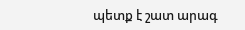պետք է շատ արագ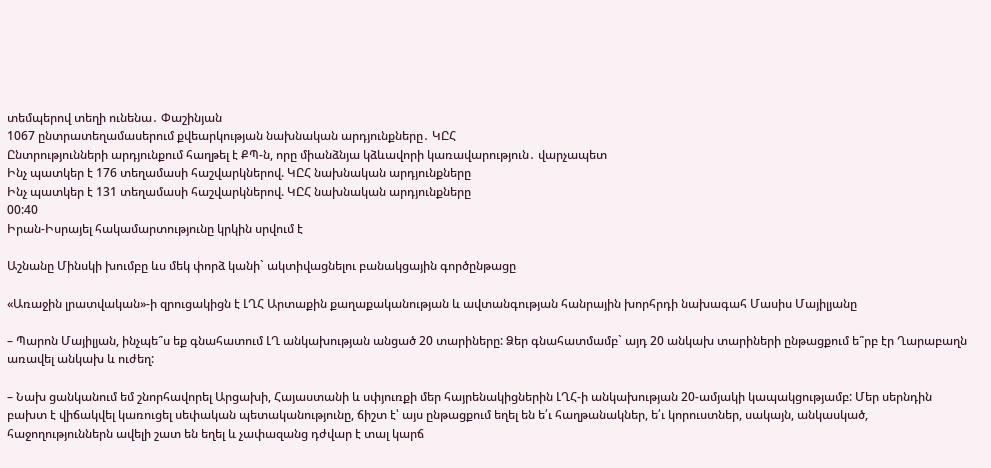տեմպերով տեղի ունենա․ Փաշինյան
1067 ընտրատեղամասերում քվեարկության նախնական արդյունքները․ ԿԸՀ
Ընտրությունների արդյունքում հաղթել է ՔՊ-ն, որը միանձնյա կձևավորի կառավարություն․ վարչապետ
Ինչ պատկեր է 176 տեղամասի հաշվարկներով. ԿԸՀ նախնական արդյունքները
Ինչ պատկեր է 131 տեղամասի հաշվարկներով. ԿԸՀ նախնական արդյունքները
00:40
Իրան-Իսրայել հակամարտությունը կրկին սրվում է

Աշնանը Մինսկի խումբը ևս մեկ փորձ կանի` ակտիվացնելու բանակցային գործընթացը

«Առաջին լրատվական»-ի զրուցակիցն է ԼՂՀ Արտաքին քաղաքականության և ավտանգության հանրային խորհրդի նախագահ Մասիս Մայիլյանը

– Պարոն Մայիլյան, ինչպե՞ս եք գնահատում ԼՂ անկախության անցած 20 տարիները: Ձեր գնահատմամբ` այդ 20 անկախ տարիների ընթացքում ե՞րբ էր Ղարաբաղն առավել անկախ և ուժեղ:

– Նախ ցանկանում եմ շնորհավորել Արցախի, Հայաստանի և սփյուռքի մեր հայրենակիցներին ԼՂՀ-ի անկախության 20-ամյակի կապակցությամբ: Մեր սերնդին բախտ է վիճակվել կառուցել սեփական պետականությունը, ճիշտ է՝ այս ընթացքում եղել են ե՛ւ հաղթանակներ, ե՛ւ կորուստներ, սակայն, անկասկած, հաջողություններն ավելի շատ են եղել և չափազանց դժվար է տալ կարճ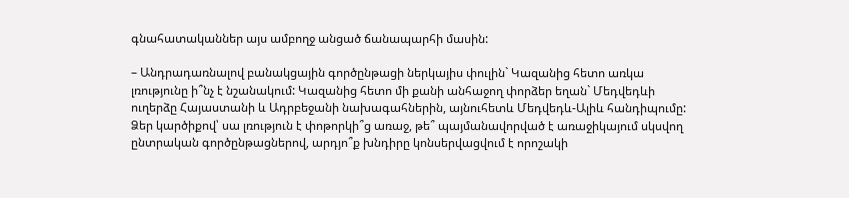գնահատականներ այս ամբողջ անցած ճանապարհի մասին:

– Անդրադառնալով բանակցային գործընթացի ներկայիս փուլին` Կազանից հետո առկա լռությունը ի՞նչ է նշանակում: Կազանից հետո մի քանի անհաջող փորձեր եղան` Մեդվեդևի ուղերձը Հայաստանի և Ադրբեջանի նախագահներին, այնուհետև Մեդվեդև-Ալիև հանդիպումը: Ձեր կարծիքով՝ սա լռություն է փոթորկի՞ց առաջ, թե՞ պայմանավորված է առաջիկայում սկսվող ընտրական գործընթացներով, արդյո՞ք խնդիրը կոնսերվացվում է որոշակի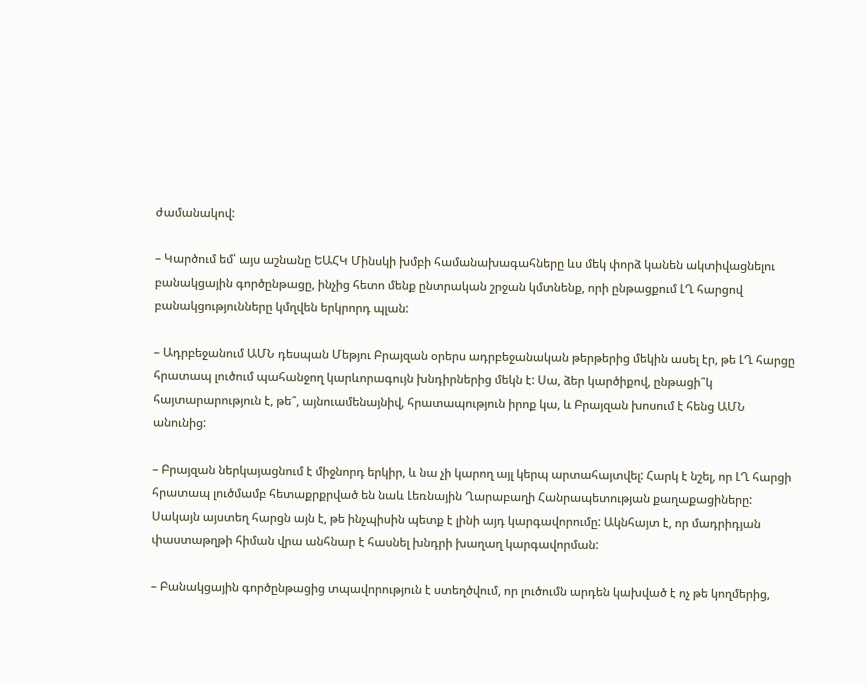ժամանակով:

– Կարծում եմ՝ այս աշնանը ԵԱՀԿ Մինսկի խմբի համանախագահները ևս մեկ փորձ կանեն ակտիվացնելու բանակցային գործընթացը, ինչից հետո մենք ընտրական շրջան կմտնենք, որի ընթացքում ԼՂ հարցով բանակցությունները կմղվեն երկրորդ պլան:

– Ադրբեջանում ԱՄՆ դեսպան Մեթյու Բրայզան օրերս ադրբեջանական թերթերից մեկին ասել էր, թե ԼՂ հարցը հրատապ լուծում պահանջող կարևորագույն խնդիրներից մեկն է: Սա, ձեր կարծիքով, ընթացի՞կ հայտարարություն է, թե՞, այնուամենայնիվ, հրատապություն իրոք կա, և Բրայզան խոսում է հենց ԱՄՆ անունից:

– Բրայզան ներկայացնում է միջնորդ երկիր, և նա չի կարող այլ կերպ արտահայտվել: Հարկ է նշել, որ ԼՂ հարցի հրատապ լուծմամբ հետաքրքրված են նաև Լեռնային Ղարաբաղի Հանրապետության քաղաքացիները: Սակայն այստեղ հարցն այն է, թե ինչպիսին պետք է լինի այդ կարգավորումը: Ակնհայտ է, որ մադրիդյան փաստաթղթի հիման վրա անհնար է հասնել խնդրի խաղաղ կարգավորման:

– Բանակցային գործընթացից տպավորություն է ստեղծվում, որ լուծումն արդեն կախված է ոչ թե կողմերից,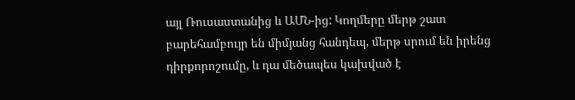այլ Ռուսաստանից և ԱՄՆ-ից: Կողմերը մերթ շատ բարեհամբույր են միմյանց հանդեպ, մերթ սրում են իրենց դիրքորոշումը, և դա մեծապես կախված է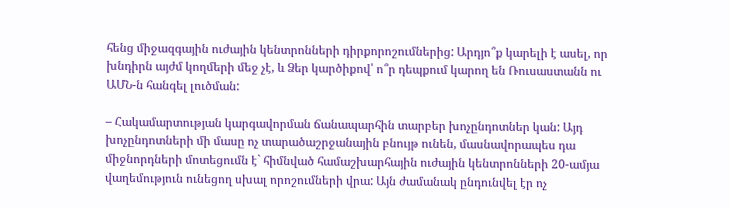հենց միջազգային ուժային կենտրոնների դիրքորոշումներից: Արդյո՞ք կարելի է ասել, որ խնդիրն այժմ կողմերի մեջ չէ, և Ձեր կարծիքով՝ ո՞ր դեպքում կարող են Ռուսաստանն ու ԱՄՆ-ն հանգել լուծման:

– Հակամարտության կարգավորման ճանապարհին տարբեր խոչընդոտներ կան: Այդ խոչընդոտների մի մասը ոչ տարածաշրջանային բնույթ ունեն, մասնավորապես դա միջնորդների մոտեցումն է` հիմնված համաշխարհային ուժային կենտրոնների 20-ամյա վաղեմություն ունեցող սխալ որոշումների վրա: Այն ժամանակ ընդունվել էր ոչ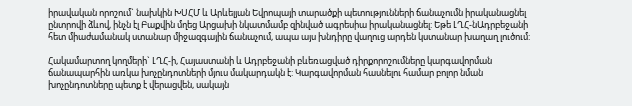իրավական որոշում` նախկին ԽՍՀՄ և Արևելյան Եվրոպայի տարածքի պետությունների ճանաչումն իրականացնել ընտրովի ձևով, ինչն էլ Բաքվին մղեց Արցախի նկատմամբ զինված ագրեսիա իրականացնել: Եթե ԼՂՀ-նԱդրբեջանի հետ միաժամանակ ստանար միջազգային ճանաչում, ապա այս խնդիրը վաղուց արդեն կստանար խաղաղ լուծում:

Հակամարտող կողմերի` ԼՂՀ-ի, Հայաստանի և Ադրբեջանի բևեռացված դիրքորոշումները կարգավորման ճանապարհին առկա խոչընդոտների մյուս մակարդակն է: Կարգավորման հասնելու համար բոլոր նման խոչընդոտները պետք է վերացվեն, սակայն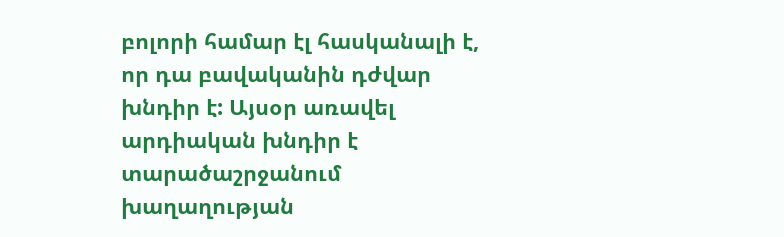բոլորի համար էլ հասկանալի է, որ դա բավականին դժվար խնդիր է: Այսօր առավել արդիական խնդիր է տարածաշրջանում խաղաղության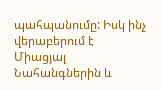պահպանումը: Իսկ ինչ վերաբերում է Միացյալ Նահանգներին և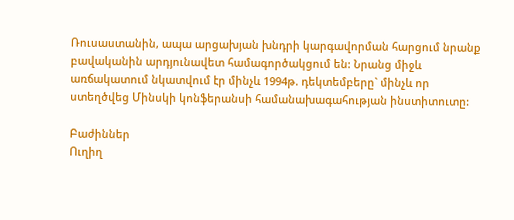Ռուսաստանին, ապա արցախյան խնդրի կարգավորման հարցում նրանք բավականին արդյունավետ համագործակցում են: Նրանց միջև առճակատում նկատվում էր մինչև 1994թ. դեկտեմբերը` մինչև որ ստեղծվեց Մինսկի կոնֆերանսի համանախագահության ինստիտուտը:

Բաժիններ
Ուղիղ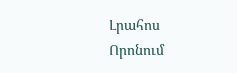Լրահոս
Որոնում